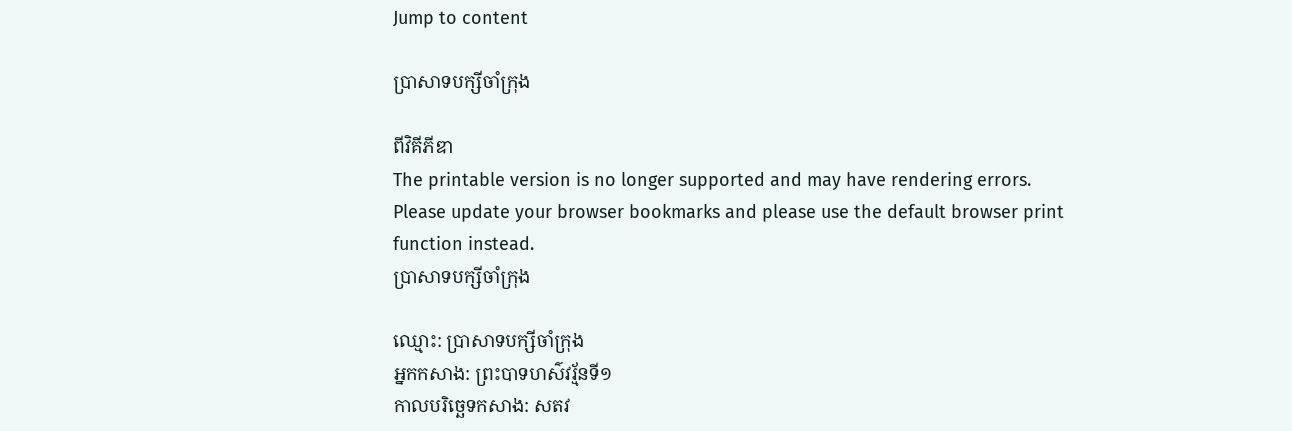Jump to content

ប្រាសាទបក្សីចាំក្រុង

ពីវិគីភីឌា
The printable version is no longer supported and may have rendering errors. Please update your browser bookmarks and please use the default browser print function instead.
ប្រាសាទបក្សីចាំក្រុង

ឈ្មោះ: ប្រាសាទបក្សីចាំក្រុង
អ្នកកសាង: ព្រះបាទហស៌វរ្ម័នទី១
កាលបរិច្ឆេទកសាង: សតវ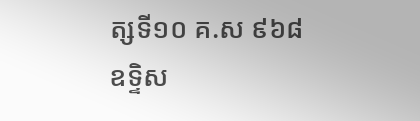ត្សទី១០ គ.ស ៩៦៨
ឧទ្ទិស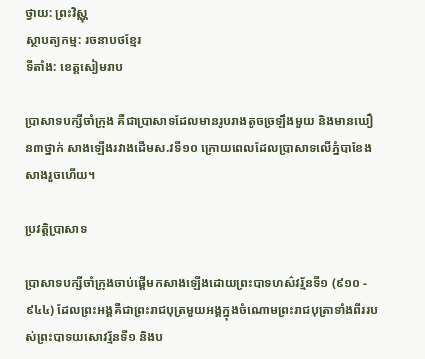ថ្វាយ: ព្រះវិស្ណុ
ស្ថាបត្យកម្ម: រចនាបថខ្មែរ
ទីតាំង: ខេត្តសៀមរាប

ប្រាសាទបក្សីចាំក្រុង គឺជាប្រាសាទដែលមានរូបរាងតូចច្រឡឹងមួយ និងមានឃឿន៣ថ្នាក់ សាងឡើងរវាងដើមស.វទី១០ ក្រោយពេលដែលប្រាសាទលើភ្នំបាខែងសាងរួចហើយ។

ប្រវត្តិប្រាសាទ

ប្រាសាទបក្សីចាំក្រុងចាប់ផ្តើមកសាងឡើងដោយព្រះបាទហស៌វរ្ម័នទី១ (៩១០ - ៩៤៤) ដែលព្រះអង្គគឺជាព្រះរាជបុត្រមួយអង្គក្នុងចំណោមព្រះរាជបុត្រាទាំងពីររបស់ព្រះបាទយសោវរ្ម័នទី១ និងប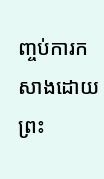ញ្ចប់ការកសាងដោយព្រះ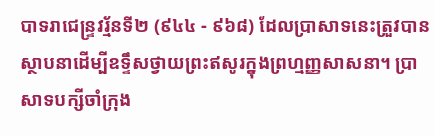បាទរាជេន្ទ្រវរ្ម័នទី២ (៩៤៤ - ៩៦៨) ដែលប្រាសាទនេះត្រួវបានស្ថាបនាដើម្បីឧទ្ទឹសថ្វាយព្រះឥសូរក្នុងព្រហ្មញ្ញសាសនា។ ប្រាសាទបក្សីចាំក្រុង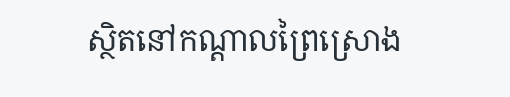ស្ថិតនៅកណ្តាលព្រៃស្រោង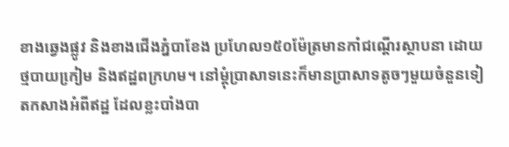ខាងឆេ្វងផ្លូវ និងខាងជើងភ្នំបាខែង ប្រហែល១៥០ម៉ែត្រមានកាំជណ្តើរស្ថាបនា ដោយថ្មបាយកៀ្រម និងឥដ្ឋពក្រហម។ នៅម្តុំប្រាសាទនេះក៏មានប្រាសាទតូចៗមួយចំនួនទៀតកសាងអំពីឥដ្ឋ ដែលខ្លះបាំងបា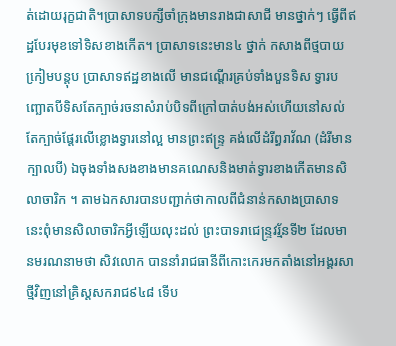ត់ដោយរុក្ខជាតិ។ប្រាសាទបក្សីចាំក្រុងមានរាងជាសាជី មានថ្នាក់ៗ ធ្វើពីឥដ្ឋបែរមុខទៅទិសខាងកើត។ ប្រាសាទនេះមាន៤ ថ្នាក់ កសាងពីថ្មបាយកៀ្រមបន្តុប ប្រាសាទឥដ្ឋខាងលើ មានជណ្តើរគ្រប់ទាំងបួនទិស ទ្វារបញ្ឆោតបីទិសតែក្បាច់រចនាសំរាប់បិទពីក្រៅបាត់បង់អស់ហើយនៅសល់តែក្បាច់ផែ្តរលើខ្លោងទ្វារនៅល្អ មានព្រះឥន្រ្ទ គង់លើដំរីព្ធរាវ័ណ (ដំរីមានក្បាលបី) ឯចុងទាំងសងខាងមានគណេសនិងមាត់ទ្វារខាងកើតមានសិលាចារិក ។ តាមឯកសារបានបញ្ជាក់ថាកាលពីជំនាន់កសាងប្រាសាទនេះពុំមានសិលាចារិកអ្វីឡើយលុះដល់ ព្រះបាទរាជេន្ទ្រវរ្ម័នទី២ ដែលមានមរណនាមថា សិវលោក បាននាំរាជធានីពីកោះកេរមកតាំងនៅអង្គរសាថ្មីវិញនៅគ្រិស្តសករាជ៩៤៨ ទើប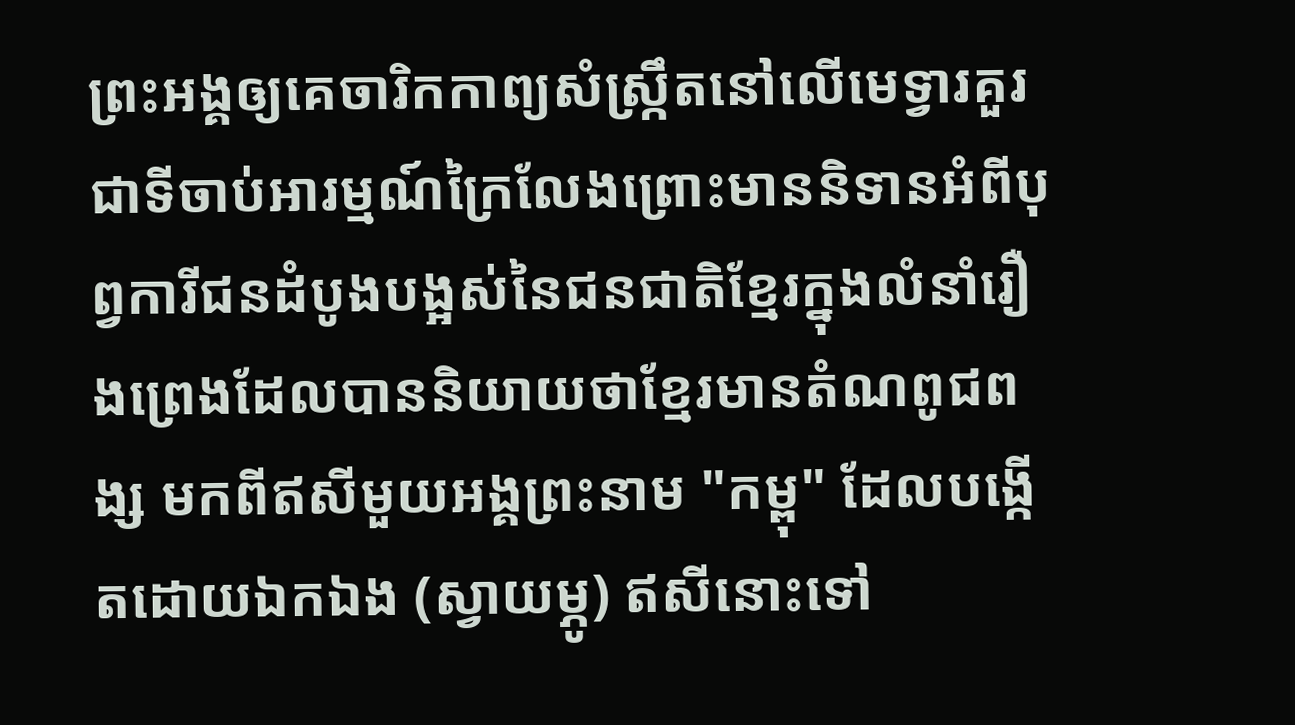ព្រះអង្គឲ្យគេចារិកកាព្យសំស្រ្កឹតនៅលើមេទ្វារគួរជាទីចាប់អារម្មណ៍ក្រៃលែងព្រោះមាននិទានអំពីបុព្វការីជនដំបូងបង្អស់នៃជនជាតិខែ្មរក្នុងលំនាំរឿងព្រេងដែលបាននិយាយថាខែ្មរមានតំណពូជពង្ស មកពីឥសីមួយអង្គព្រះនាម "កម្ពុ" ដែលបង្កើតដោយឯកឯង (ស្វាយម្ភូ) ឥសីនោះទៅ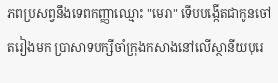ភពប្រសព្វនឹងទេពកញ្ញាឈ្មោះ "មេរា" ទើបបង្កើតជាកូនចៅតរៀងមក ប្រាសាទបក្សីចាំក្រុងកសាងនៅលើស្ថានីយបុរេ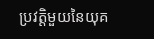ប្រវត្តិមួយនៃយុគ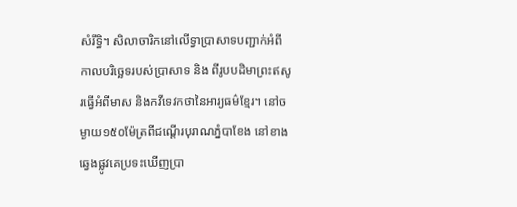សំរឹទិ្ធ។ សិលាចារិកនៅលើទ្វាប្រាសាទបញ្ជាក់អំពីកាលបរិច្ឆេទរបស់ប្រាសាទ និង ពីរូបបដិមាព្រះឥសូរធ្វើអំពីមាស និងកវីទេវកថានៃអារ្យធម៌ខ្មែរ។ នៅចម្ងាយ១៥០ម៉ែត្រពីជណ្តើរបុរាណភ្នំបាខែង នៅខាងឆ្វេងផ្លូវគេប្រទះឃើញប្រា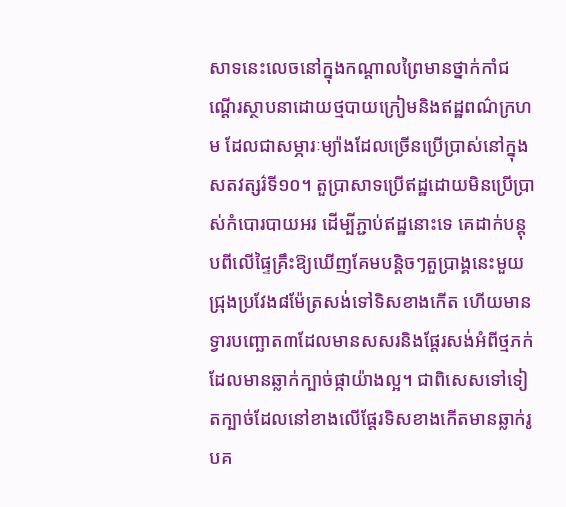សាទនេះលេចនៅក្នុងកណ្តាលព្រៃមានថ្នាក់កាំជណ្តើរស្ថាបនាដោយថ្មបាយក្រៀមនិងឥដ្ឋពណ៌ក្រហម ដែលជាសម្ភារៈម្យ៉ាងដែលច្រើនប្រើប្រាស់នៅក្នុងសតវត្សរ៌ទី១០។ តួប្រាសាទប្រើឥដ្ឋដោយមិនប្រើប្រាស់កំបោរបាយអរ ដើម្បីភ្ជាប់ឥដ្ឋនោះទេ គេដាក់បន្តុបពីលើផ្ទៃគ្រឹះឱ្យឃើញគែមបន្តិចៗតួប្រាង្គនេះមួយជ្រុងប្រវែង៨ម៉ែត្រសង់ទៅទិសខាងកើត ហើយមានទ្វារបញ្ឆោត៣ដែលមានសសរនិងផ្តែរសង់អំពីថ្មភក់ដែលមានឆ្លាក់ក្បាច់ផ្កាយ៉ាងល្អ។ ជាពិសេសទៅទៀតក្បាច់ដែលនៅខាងលើផ្តែរទិសខាងកើតមានឆ្លាក់រូបគ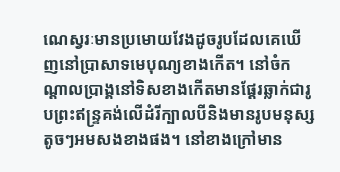ណេស្វរៈមានប្រមោយវែងដូចរូបដែលគេឃើញនៅប្រាសាទមេបុណ្យខាងកើត។ នៅចំកណ្តាលប្រាង្គនៅទិសខាងកើតមានផ្តែរឆ្លាក់ជារូបព្រះឥន្ទ្រគង់លើដំរីក្បាលបីនិងមានរូបមនុស្សតូចៗអមសងខាងផង។ នៅខាងក្រៅមាន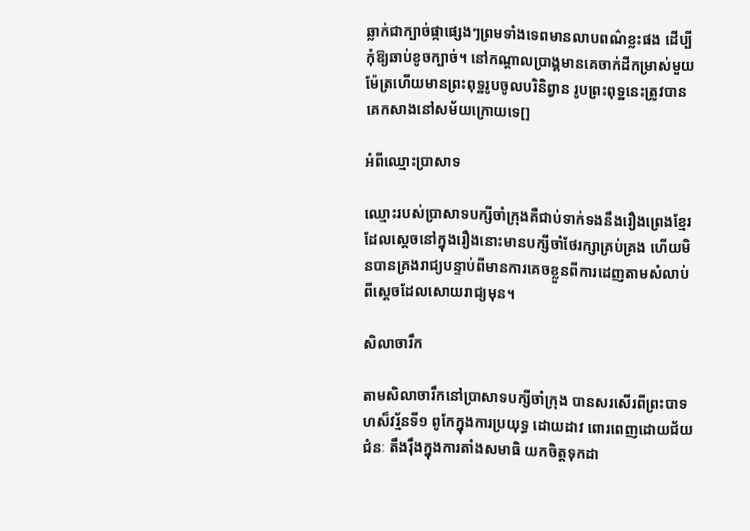ឆ្លាក់ជាក្បាច់ផ្កាផ្សេងៗព្រមទាំងទេពមានលាបពណ៌ខ្លះផង ដើប្បីកុំឱ្យឆាប់ខូចក្បាច់។ នៅកណ្តាលប្រាង្គមានគេចាក់ដីកម្រាស់មួយម៉ែត្រហើយមានព្រះពុទ្ឋរូបចូលបរិនិព្វាន រូបព្រះពុទ្ឋនេះត្រូវបានគេកសាងនៅសម័យក្រោយទេ[]

អំពីឈ្មោះប្រាសាទ

ឈ្មោះរបស់ប្រាសាទបក្សីចាំក្រុងគឺជាប់ទាក់ទងនឹងរឿងព្រេងខ្មែរ ដែលស្តេចនៅក្នុងរឿងនោះមានបក្សីចាំថែរក្សាគ្រប់គ្រង ហើយមិនបានគ្រងរាជ្យបន្ទាប់ពីមានការគេចខ្លួនពីការដេញតាមសំលាប់ពីស្តេចដែលសោយរាជ្យមុន។

សិលាចារឹក

តាមសិលាចារឹកនៅប្រាសាទបក្សីចាំក្រុង បានសរសើរពីព្រះបាទហស៏វរ្ម័នទី១ ពូកែក្នុងការប្រយុទ្ធ ដោយដាវ ពោរពេញដោយជ័យជំនៈ តឹងរុឹងក្នុងការតាំងសមាធិ យកចិត្តទុកដា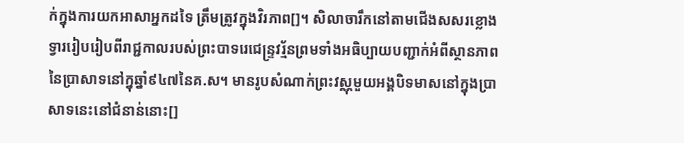ក់ក្នុងការយកអាសាអ្នកដទៃ ត្រឹមត្រូវក្នុងវិរភាព[]។ សិលាចារឹកនៅតាមជើងសសរខ្លោងទ្វាររៀបរៀបពីរាជ្ជកាលរបស់ព្រះបាទរេជេន្ទ្រវរ្ម័នព្រមទាំងអធិប្បាយបញ្ជាក់អំពីស្ថានភាពនៃប្រាសាទនៅក្នុឆ្នាំ៩៤៧នៃគ.ស។ មានរូបសំណាក់ព្រះវស្ណុមួយអង្គបិទមាសនៅក្នុងប្រាសាទនេះនៅជំនាន់នោះ[]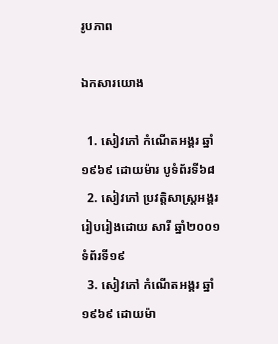រូបភាព

ឯកសារយោង

  1. សៀវភៅ កំណើតអង្គរ ឆ្នាំ១៩៦៩ ដោយម៉ារ បូទំព័រទី៦៨
  2. សៀវភៅ ប្រវត្តិសាស្រ្តអង្គរ រៀបរៀងដោយ សារី ឆ្នាំ២០០១ ទំព័រទី១៩
  3. សៀវភៅ កំណើតអង្គរ ឆ្នាំ១៩៦៩ ដោយម៉ា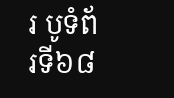រ បូទំព័រទី៦៨